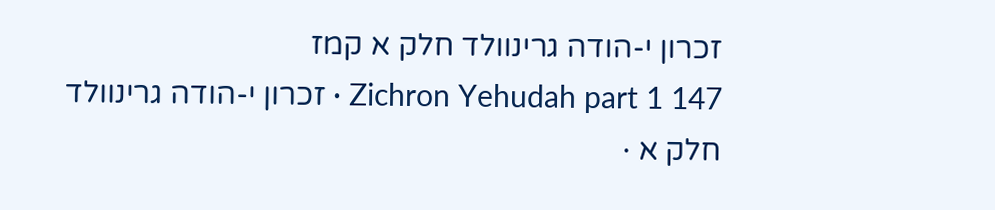זכרון י-הודה גרינוולד חלק א קמז
Zichron Yehudah part 1 147 · זכרון י-הודה גרינוולד חלק א ·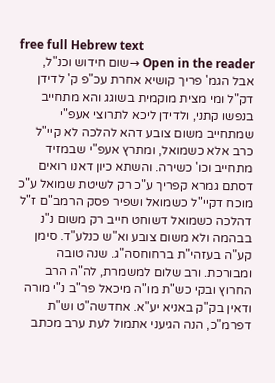free full Hebrew text
Open in the reader →שום חידוש וכנ"ל, אבל הגמ' פריך קושיא אחרת עכ"פ ק' לדידן דק"ל ומי מצית מוקמית בשוגג והא מתחייב בנפשו קתני, ולדידן ליכא לתרוצי אעפ"י שמתחייב משום צובע דהא להלכה לא קיי"ל כרב אלא כשמואל, ומתרץ אעפ"י שבמזיד מתחייב וכו' כשירה. והשתא כיון דאנו רואים דסתם גמרא קפריך ע"כ רק לשיטת שמואל ע"כ מוכח דקיי"ל כשמואל ושפיר פסק הרמב"ם ז"ל דהלכה כשמואל דשוחט חייב רק משום נ"נ בבהמה ולא משום צובע וא"ש כנלע"ד. סימן קע"ה בעזהי"ת ברחוחסה"ג. שנה טובה ומבורכת. ורב שלום למשמרת, לה"ה הרב החרוץ ובקי כש"ת מו"ה מיכאל פר"ב נ"י מורה ודאין בק"ק באניא יע"א. אחדשה"ט וש"ת דפרמ"כ, הנה הגיעני אתמול לעת ערב מכתב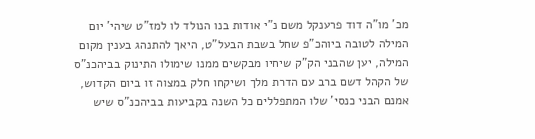מכ' מו"ה דוד פרענקל משם נ"י אודות בנו הנולד לו למז"ט שיהי' יום המילה לטובה ביוהכ"פ שחל בשבת הבעל"ט, היאך להתנהג בענין מקום המילה, יען שהבני הק"ק שיחיו מבקשים ממנו שימולו התינוק בביהכנ"ס של הקהל דשם ברב עם הדרת מלך ושיקחו חלק במצוה זו ביום הקדוש, אמנם הבני כנסי' שלו המתפללים כל השנה בקביעות בביהכנ"ס שיש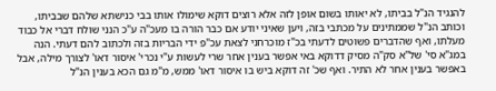להנגיד הנ"ל בביתו, לא יאותו בשום אופן לזה אלא רוצים דוקא שימולו אותו בבי כנישתא שלהם שבביתו, וכותב הנ"ל שממתינים על מכתבי בזה, ויען שאיני יודע אם כבר הורה בו מעכ"ה ע"כ הנני שולח דברי אל כבוד מעלתו, ואף שהדברים פשוטים לדעתי בכ"ז מוכרחני לצאת עכ"פ ידי הבריות בזה ולכתוב להם דעתי. הנה במג"א סי' של"א סק"ה מסיק דדוקא באי אפשר בענין אחר שרי לעשות ע"י נכרי' איסור דאו' לצורך מילה, אבל באפשר בענין אחר לא התיר. ואף שכ' זה דוקא ביש בו איסור דאו' ממש, מ"מ גם הכא בענין הנ"ל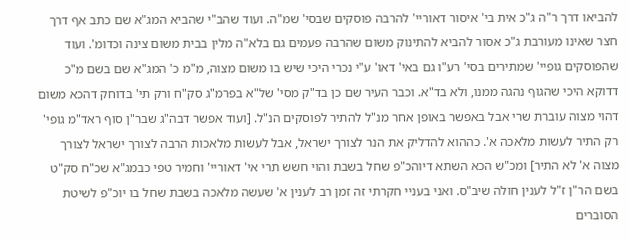להביאו דרך ר"ה ג"כ אית בי' איסור דאוריי' להרבה פוסקים שבסי' שמ"ה. ועוד שהב"י שהביא המג"א שם כתב אף דרך חצר שאינו מעורבת ג"כ אסור להביא להתינוק משום שהרבה פעמים גם בלא"ה מלין בבית משום צינה וכדומ'. ועוד שהפוסקים גופיי' שמתירים בסי' רע"ו גם באי' דאו' ע"י נכרי היכי שיש בו משום מצוה, מ"מ כ' המג"א שם בשם מ"כ דדוקא היכי שהגוף נהגה ממנו, ולא בד"א. וכבר העיר שם כן בד"ק מסי' של"א בפרמ"ג סק"ח ורק תי' בדוחק דהכא משום דהוי מצוה עוברת שרי אבל באפשר באופן אחר מנ"ל להתיר לפוסקים הנ"ל. [ועוד אפשר דבה"ג שבר"ן סוף ראד"מ גופי' רק התיר לעשות מלאכה א'. כההוא להדליק את הנר לצורך ישראל, אבל לעשות מלאכות הרבה לצורך ישראל לצורך מצוה א' לא התיר] ומכ"ש הכא השתא דיוהכ"פ שחל בשבת והוי חשש תרי אי' דאוריי' וחמיר טפי כבמג"א שכ"ח סק"ט בשם הר"ן ז"ל לענין חולה שיב"ס. ואני בעניי חקרתי זה זמן רב לענין א' שעשה מלאכה בשבת שחל בו יוכ"פ לשיטת הסוברים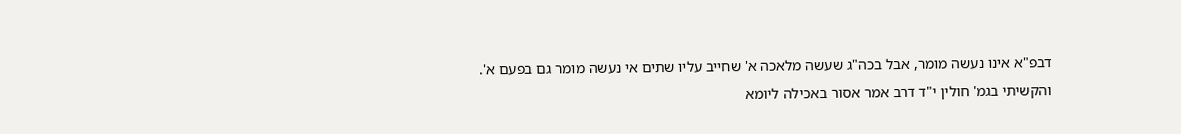דבפ"א אינו נעשה מומר, אבל בכה"ג שעשה מלאכה א' שחייב עליו שתים אי נעשה מומר גם בפעם א'. והקשיתי בגמ' חולין י"ד דרב אמר אסור באכילה ליומא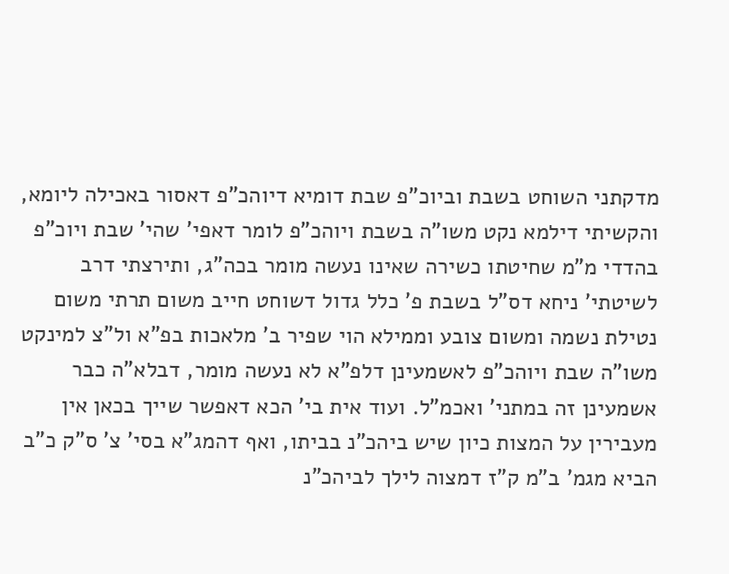מדקתני השוחט בשבת וביוכ"פ שבת דומיא דיוהכ"פ דאסור באכילה ליומא, והקשיתי דילמא נקט משו"ה בשבת ויוהכ"פ לומר דאפי' שהי' שבת ויוכ"פ בהדדי מ"מ שחיטתו כשירה שאינו נעשה מומר בכה"ג, ותירצתי דרב לשיטתי' ניחא דס"ל בשבת פ' כלל גדול דשוחט חייב משום תרתי משום נטילת נשמה ומשום צובע וממילא הוי שפיר ב' מלאכות בפ"א ול"צ למינקט משו"ה שבת ויוהכ"פ לאשמעינן דלפ"א לא נעשה מומר, דבלא"ה כבר אשמעינן זה במתני' ואכמ"ל. ועוד אית בי' הכא דאפשר שייך בכאן אין מעבירין על המצות כיון שיש ביהכ"נ בביתו, ואף דהמג"א בסי' צ' ס"ק כ"ב הביא מגמ' ב"מ ק"ז דמצוה לילך לביהכ"נ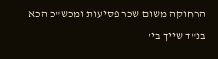הרחוקה משום שכר פסיעות ומכש"כ הכא בנ"ד שייך בי'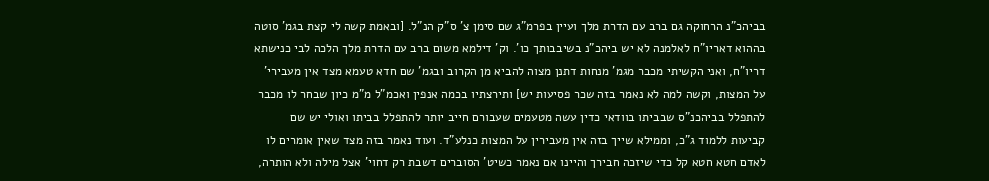בביהכ"נ הרחוקה גם ברב עם הדרת מלך ועיין בפרמ"ג שם סימן צ' ס"ק הנ"ל. [ובאמת קשה לי קצת בגמ' סוטה בההוא דאריו"ח לאלמנה לא יש ביהכ"נ בשיבבותך כו'. וק' דילמא משום ברב עם הדרת מלך הלכה לבי כנישתא דריו"ח, ואני הקשיתי מכבר מגמ' מנחות דתנן מצוה להביא מן הקרוב ובגמ' שם חדא טעמא מצד אין מעבירי' על המצות, וקשה למה לא נאמר בזה שכר פסיעות יש] ותירצתיו בכמה אנפין ואכמ"ל מ"מ כיון שבחר לו מכבר להתפלל בביהכנ"ס שבביתו בוודאי כדין עשה מטעמים שעבורם חייב יותר להתפלל בביתו ואולי יש שם קביעות ללמוד ג"כ, וממילא שייך בזה אין מעבירין על המצות כנלע"ד. ועוד נאמר בזה מצד שאין אומרים לו לאדם חטא חטא קל כדי שיזכה חבירך והיינו אם נאמר כשיט' הסוברים דשבת רק דחוי' אצל מילה ולא הותרה,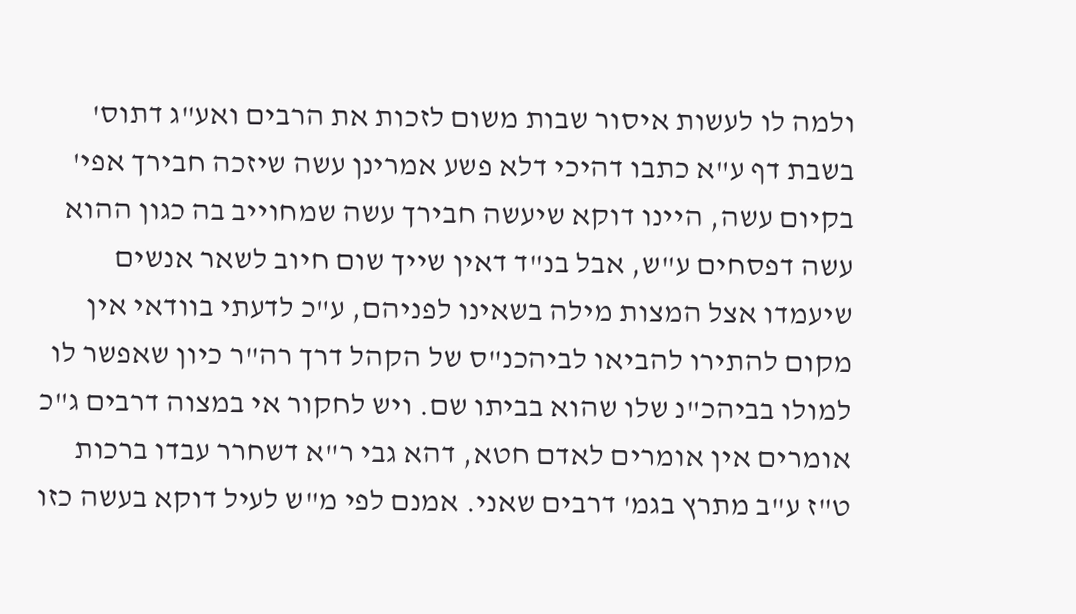ולמה לו לעשות איסור שבות משום לזכות את הרבים ואע"ג דתוס' בשבת דף ע"א כתבו דהיכי דלא פשע אמרינן עשה שיזכה חבירך אפי' בקיום עשה, היינו דוקא שיעשה חבירך עשה שמחוייב בה כגון ההוא עשה דפסחים ע"ש, אבל בנ"ד דאין שייך שום חיוב לשאר אנשים שיעמדו אצל המצות מילה בשאינו לפניהם, ע"כ לדעתי בוודאי אין מקום להתירו להביאו לביהכנ"ס של הקהל דרך רה"ר כיון שאפשר לו למולו בביהכ"נ שלו שהוא בביתו שם. ויש לחקור אי במצוה דרבים ג"כ אומרים אין אומרים לאדם חטא, דהא גבי ר"א דשחרר עבדו ברכות ט"ז ע"ב מתרץ בגמ' דרבים שאני. אמנם לפי מ"ש לעיל דוקא בעשה כזו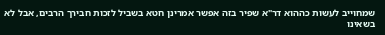שמחוייב לעשות כההוא דר"א שפיר בזה אפשר אמרינן חטא בשביל לזכות חבירך הרבים, אבל לא בשאינו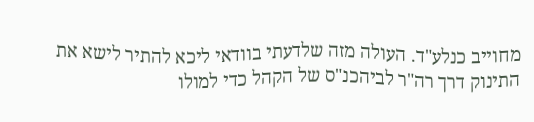מחוייב כנלע"ד. העולה מזה שלדעתי בוודאי ליכא להתיר לישא את התינוק דרך רה"ר לביהכנ"ס של הקהל כדי למולו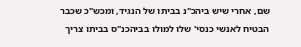שם, אחרי שיש ביהכ"נ בביתו של הנגיד, ומכש"כ שכבר הבטיח לאנשי כנסי' שלו למולו בביהכנ"ס בביתו צריך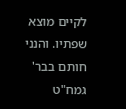לקיים מוצא שפתיו. והנני חותם בבר' גמח"ט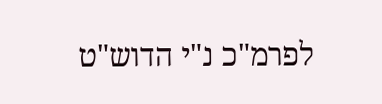לפרמ"כ נ"י הדוש"ט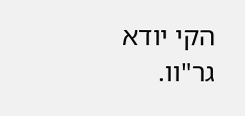הקי יודא גר"וו.